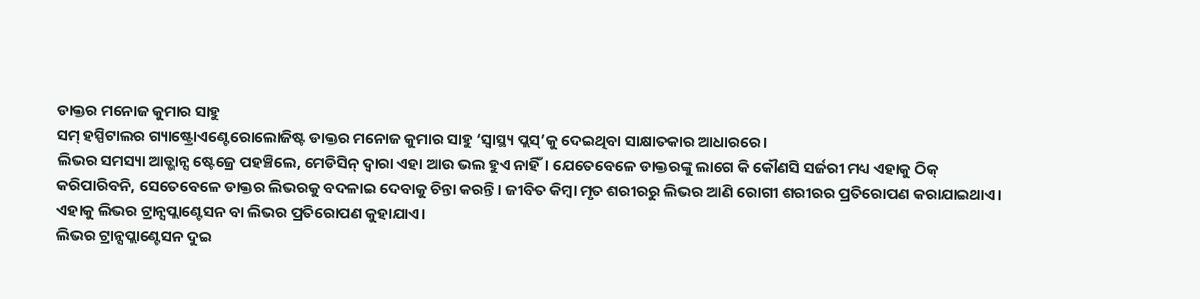ଡାକ୍ତର ମନୋଜ କୁମାର ସାହୁ
ସମ୍ ହସ୍ପିଟାଲର ଗ୍ୟାଷ୍ଟ୍ରୋଏଣ୍ଟେରୋଲୋଜିଷ୍ଟ ଡାକ୍ତର ମନୋଜ କୁମାର ସାହୁ ‘ସ୍ୱାସ୍ଥ୍ୟ ପ୍ଲସ୍’କୁ ଦେଇଥିବା ସାକ୍ଷାତକାର ଆଧାରରେ।
ଲିଭର ସମସ୍ୟା ଆଡ୍ଭାନ୍ସ ଷ୍ଟେଜ୍ରେ ପହଞ୍ଚିଲେ, ମେଡିସିନ୍ ଦ୍ୱାରା ଏହା ଆଉ ଭଲ ହୁଏ ନାହିଁ। ଯେତେବେଳେ ଡାକ୍ତରଙ୍କୁ ଲାଗେ କି କୌଣସି ସର୍ଜରୀ ମଧ୍ୟ ଏହାକୁ ଠିକ୍ କରିପାରିବନି, ସେତେବେଳେ ଡାକ୍ତର ଲିଭରକୁ ବଦଳାଇ ଦେବାକୁ ଚିନ୍ତା କରନ୍ତି। ଜୀବିତ କିମ୍ବା ମୃତ ଶରୀରରୁ ଲିଭର ଆଣି ରୋଗୀ ଶରୀରର ପ୍ରତିରୋପଣ କରାଯାଇଥାଏ। ଏହାକୁ ଲିଭର ଟ୍ରାନ୍ସପ୍ଲାଣ୍ଟେସନ ବା ଲିଭର ପ୍ରତିରୋପଣ କୁହାଯାଏ।
ଲିଭର ଟ୍ରାନ୍ସପ୍ଲାଣ୍ଟେସନ ଦୁଇ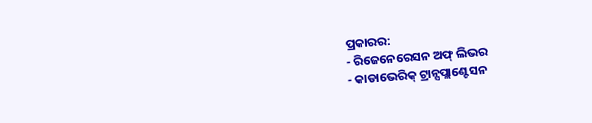ପ୍ରକାରର:
- ରିଜେନେରେସନ ଅଫ୍ ଲିଭର
- କାଡାଭେରିକ୍ ଟ୍ରାନ୍ସପ୍ଲାଣ୍ଟେସନ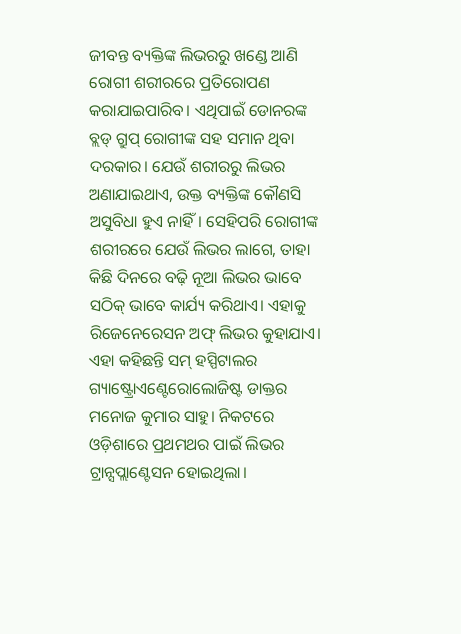ଜୀବନ୍ତ ବ୍ୟକ୍ତିଙ୍କ ଲିଭରରୁ ଖଣ୍ଡେ ଆଣି ରୋଗୀ ଶରୀରରେ ପ୍ରତିରୋପଣ କରାଯାଇପାରିବ। ଏଥିପାଇଁ ଡୋନରଙ୍କ ବ୍ଲଡ୍ ଗ୍ରୁପ୍ ରୋଗୀଙ୍କ ସହ ସମାନ ଥିବା ଦରକାର। ଯେଉଁ ଶରୀରରୁ ଲିଭର ଅଣାଯାଇଥାଏ, ଉକ୍ତ ବ୍ୟକ୍ତିଙ୍କ କୌଣସି ଅସୁବିଧା ହୁଏ ନାହିଁ। ସେହିପରି ରୋଗୀଙ୍କ ଶରୀରରେ ଯେଉଁ ଲିଭର ଲାଗେ, ତାହା କିଛି ଦିନରେ ବଢ଼ି ନୂଆ ଲିଭର ଭାବେ ସଠିକ୍ ଭାବେ କାର୍ଯ୍ୟ କରିଥାଏ। ଏହାକୁ ରିଜେନେରେସନ ଅଫ୍ ଲିଭର କୁହାଯାଏ।
ଏହା କହିଛନ୍ତି ସମ୍ ହସ୍ପିଟାଲର ଗ୍ୟାଷ୍ଟ୍ରୋଏଣ୍ଟେରୋଲୋଜିଷ୍ଟ ଡାକ୍ତର ମନୋଜ କୁମାର ସାହୁ। ନିକଟରେ ଓଡ଼ିଶାରେ ପ୍ରଥମଥର ପାଇଁ ଲିଭର ଟ୍ରାନ୍ସପ୍ଲାଣ୍ଟେସନ ହୋଇଥିଲା।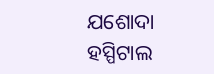ଯଶୋଦା ହସ୍ପିଟାଲ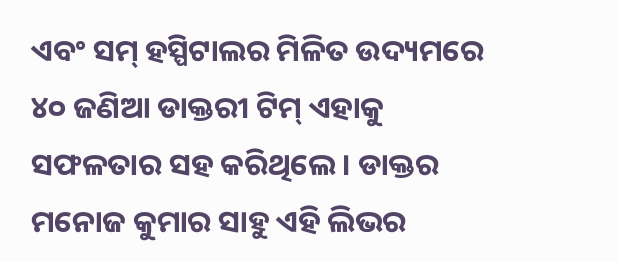ଏବଂ ସମ୍ ହସ୍ପିଟାଲର ମିଳିତ ଉଦ୍ୟମରେ ୪୦ ଜଣିଆ ଡାକ୍ତରୀ ଟିମ୍ ଏହାକୁ ସଫଳତାର ସହ କରିଥିଲେ। ଡାକ୍ତର ମନୋଜ କୁମାର ସାହୁ ଏହି ଲିଭର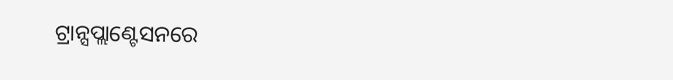ଟ୍ରାନ୍ସପ୍ଲାଣ୍ଟେସନରେ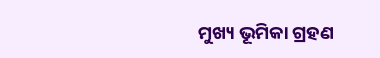ମୁଖ୍ୟ ଭୂମିକା ଗ୍ରହଣ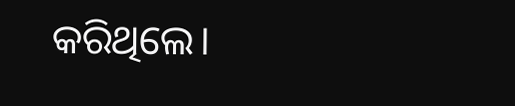କରିଥିଲେ।